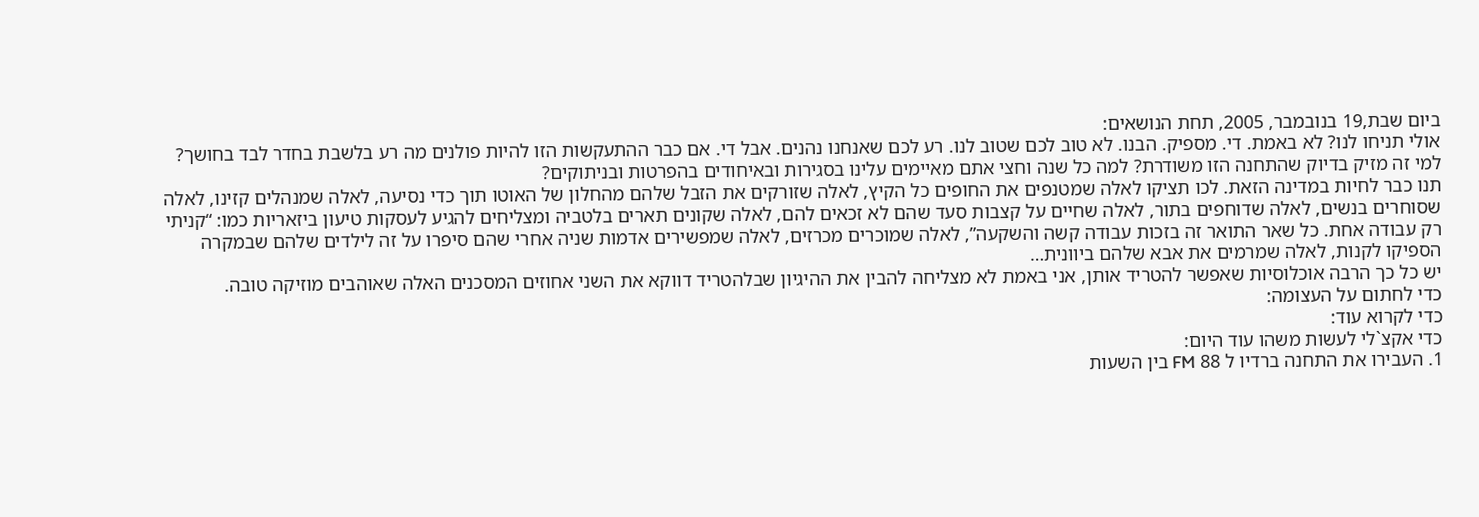ביום שבת,19 בנובמבר, 2005, תחת הנושאים:
אולי תניחו לנו? לא באמת. די. מספיק. הבנו. לא טוב לכם שטוב לנו. רע לכם שאנחנו נהנים. אבל די. אם כבר ההתעקשות הזו להיות פולנים מה רע בלשבת בחדר לבד בחושך?
למי זה מזיק בדיוק שהתחנה הזו משודרת? למה כל שנה וחצי אתם מאיימים עלינו בסגירות ובאיחודים בהפרטות ובניתוקים?
תנו כבר לחיות במדינה הזאת. לכו תציקו לאלה שמטנפים את החופים כל הקיץ, לאלה שזורקים את הזבל שלהם מהחלון של האוטו תוך כדי נסיעה, לאלה שמנהלים קזינו, לאלה שסוחרים בנשים, לאלה שדוחפים בתור, לאלה שחיים על קצבות סעד שהם לא זכאים להם, לאלה שקונים תארים בלטביה ומצליחים להגיע לעסקות טיעון ביזאריות כמו: “קניתי רק עבודה אחת. כל שאר התואר זה בזכות עבודה קשה והשקעה”, לאלה שמוכרים מכרזים, לאלה שמפשירים אדמות שניה אחרי שהם סיפרו על זה לילדים שלהם שבמקרה הספיקו לקנות, לאלה שמרמים את אבא שלהם ביוונית…
יש כל כך הרבה אוכלוסיות שאפשר להטריד אותן, אני באמת לא מצליחה להבין את ההיגיון שבלהטריד דווקא את השני אחוזים המסכנים האלה שאוהבים מוזיקה טובה.
כדי לחתום על העצומה:
כדי לקרוא עוד:
כדי אקצ`לי לעשות משהו עוד היום:
1. העבירו את התחנה ברדיו ל 88 FM בין השעות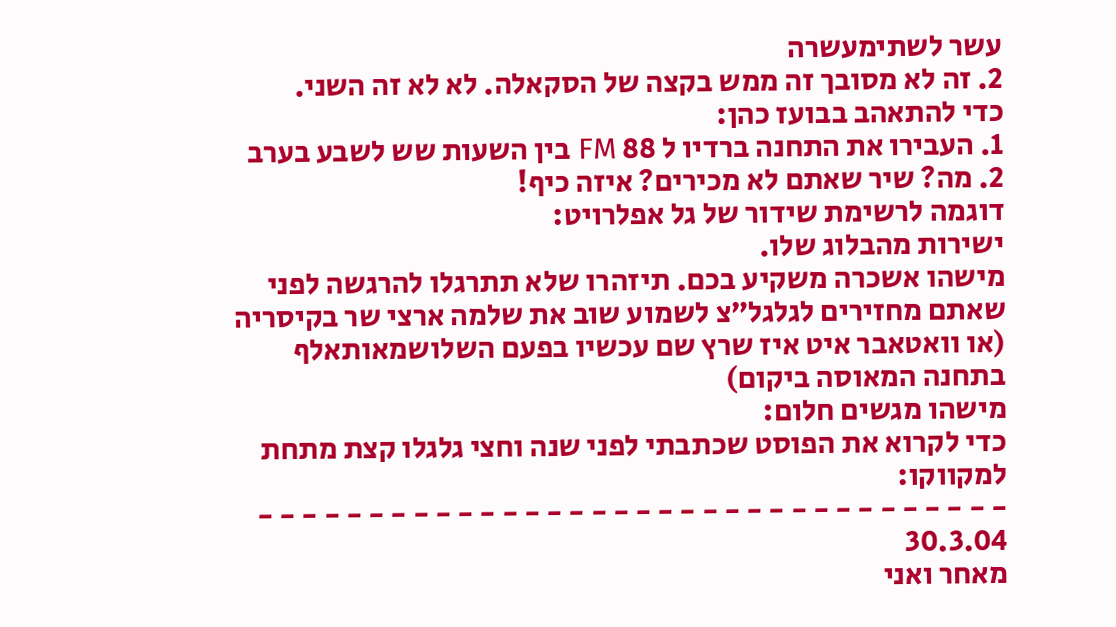עשר לשתימעשרה
2. זה לא מסובך זה ממש בקצה של הסקאלה. לא לא זה השני.
כדי להתאהב בבועז כהן:
1. העבירו את התחנה ברדיו ל 88 FM בין השעות שש לשבע בערב
2. מה? שיר שאתם לא מכירים? איזה כיף!
דוגמה לרשימת שידור של גל אפלרויט:
ישירות מהבלוג שלו.
מישהו אשכרה משקיע בכם. תיזהרו שלא תתרגלו להרגשה לפני שאתם מחזירים לגלגל”צ לשמוע שוב את שלמה ארצי שר בקיסריה (או וואטאבר איט איז שרץ שם עכשיו בפעם השלושמאותאלף בתחנה המאוסה ביקום)
מישהו מגשים חלום:
כדי לקרוא את הפוסט שכתבתי לפני שנה וחצי גלגלו קצת מתחת למקווקו:
- - - - - - - - - - - - - - - - - - - - - - - - - - - - - - - - - -
30.3.04
מאחר ואני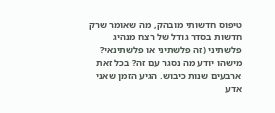טיפוס חדשותי מובהק, מה שאומר שרק חדשות בסדר גודל של רצח מנהיג פלשתיני (זה פלשתיני או פלשתינאי? מישהו יודע מה נסגר עם זה? בכל זאת ארבעים שנות כיבוש. הגיע הזמן שאני אדע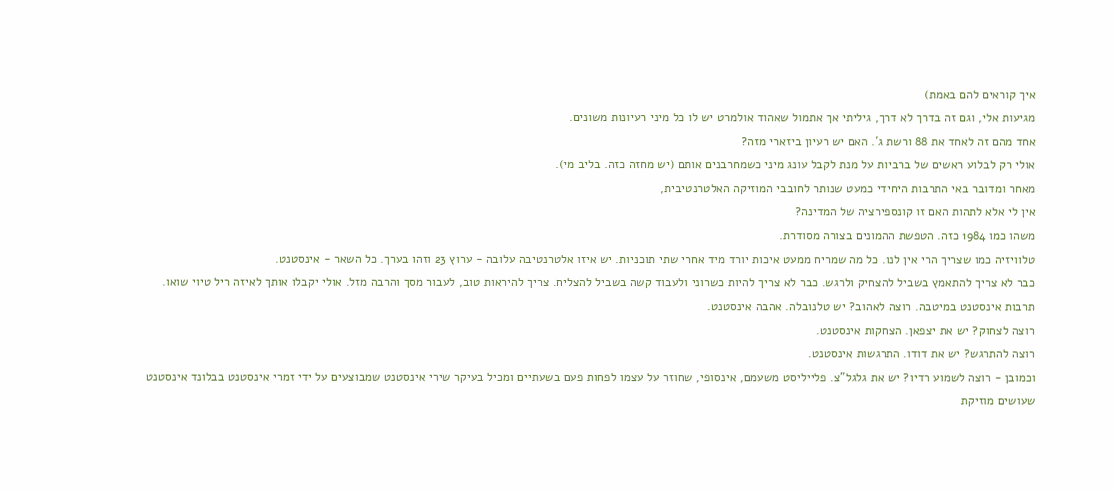איך קוראים להם באמת)
מגיעות אלי, וגם זה בדרך לא דרך, גיליתי אך אתמול שאהוד אולמרט יש לו כל מיני רעיונות משונים.
אחד מהם זה לאחד את 88 ורשת ג´. האם יש רעיון ביזארי מזה?
אולי רק לבלוע ראשים של ברביות על מנת לקבל עונג מיני כשמחרבנים אותם (יש מחזה כזה. בליב מי).
מאחר ומדובר באי התרבות היחידי כמעט שנותר לחובבי המוזיקה האלטרנטיבית,
אין לי אלא לתהות האם זו קונספירציה של המדינה?
משהו כמו 1984 כזה. הטפשת ההמונים בצורה מסודרת.
טלוויזיה כמו שצריך הרי אין לנו. כל מה שמריח ממעט איכות יורד מיד אחרי שתי תוכניות. יש איזו אלטרנטיבה עלובה - ערוץ 23 וזהו בערך. כל השאר - אינסטנט.
כבר לא צריך להתאמץ בשביל להצחיק ולרגש. כבר לא צריך להיות כשרוני ולעבוד קשה בשביל להצליח. צריך להיראות טוב, לעבור מסך והרבה מזל. אולי יקבלו אותך לאיזה ריל טיוי שואו.
תרבות אינסטנט במיטבה. רוצה לאהוב? יש טלנובלה. אהבה אינסטנט.
רוצה לצחוק? יש את יצפאן. הצחקות אינסטנט.
רוצה להתרגש? יש את דודו. התרגשות אינסטנט.
וכמובן - רוצה לשמוע רדיו? יש את גלגל”צ. פלייליסט משעמם, אינסופי, שחוזר על עצמו לפחות פעם בשעתיים ומכיל בעיקר שירי אינסטנט שמבוצעים על ידי זמרי אינסטנט בבלונד אינסטנט שעושים מוזיקת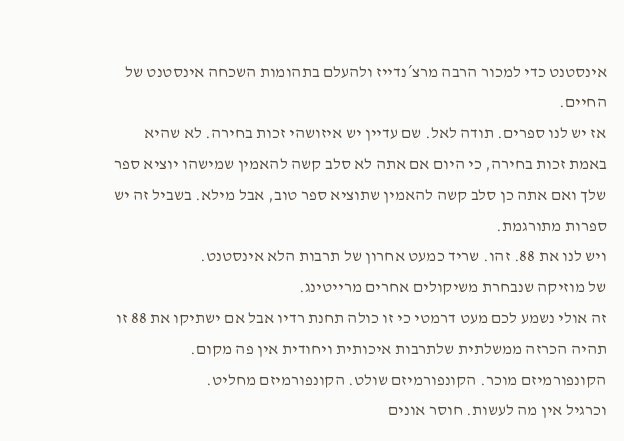אינסטנט כדי למכור הרבה מרצ´נדייז ולהעלם בתהומות השכחה אינסטנט של החיים.
אז יש לנו ספרים. תודה לאל. שם עדיין יש איזושהי זכות בחירה. לא שהיא באמת זכות בחירה, כי היום אם אתה לא סלב קשה להאמין שמישהו יוציא ספר שלך ואם אתה כן סלב קשה להאמין שתוציא ספר טוב, אבל מילא. בשביל זה יש ספרות מתורגמת.
ויש לנו את 88. זהו. שריד כמעט אחרון של תרבות הלא אינסטנט.
של מוזיקה שנבחרת משיקולים אחרים מרייטינג.
זה אולי נשמע לכם מעט דרמטי כי זו כולה תחנת רדיו אבל אם ישתיקו את 88 זו תהיה הכרזה ממשלתית שלתרבות איכותית ויחודית אין פה מקום.
הקונפורמיזם מוכר. הקונפורמיזם שולט. הקונפורמיזם מחליט.
וכרגיל אין מה לעשות. חוסר אונים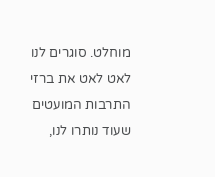מוחלט. סוגרים לנו לאט לאט את ברזי התרבות המועטים שעוד נותרו לנו,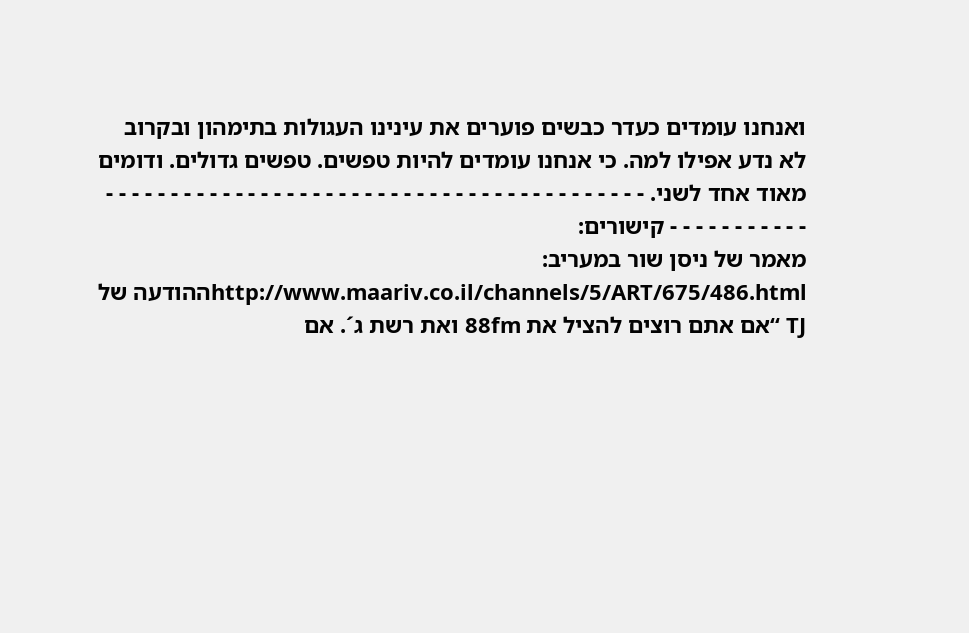ואנחנו עומדים כעדר כבשים פוערים את עינינו העגולות בתימהון ובקרוב לא נדע אפילו למה. כי אנחנו עומדים להיות טפשים. טפשים גדולים. ודומים מאוד אחד לשני. - - - - - - - - - - - - - - - - - - - - - - - - - - - - - - - - - - - - - - - - - - - - - - - - - - - - - קישורים:
מאמר של ניסן שור במעריב:
http://www.maariv.co.il/channels/5/ART/675/486.htmlההודעה של TJ “אם אתם רוצים להציל את 88fm ואת רשת ג´. אם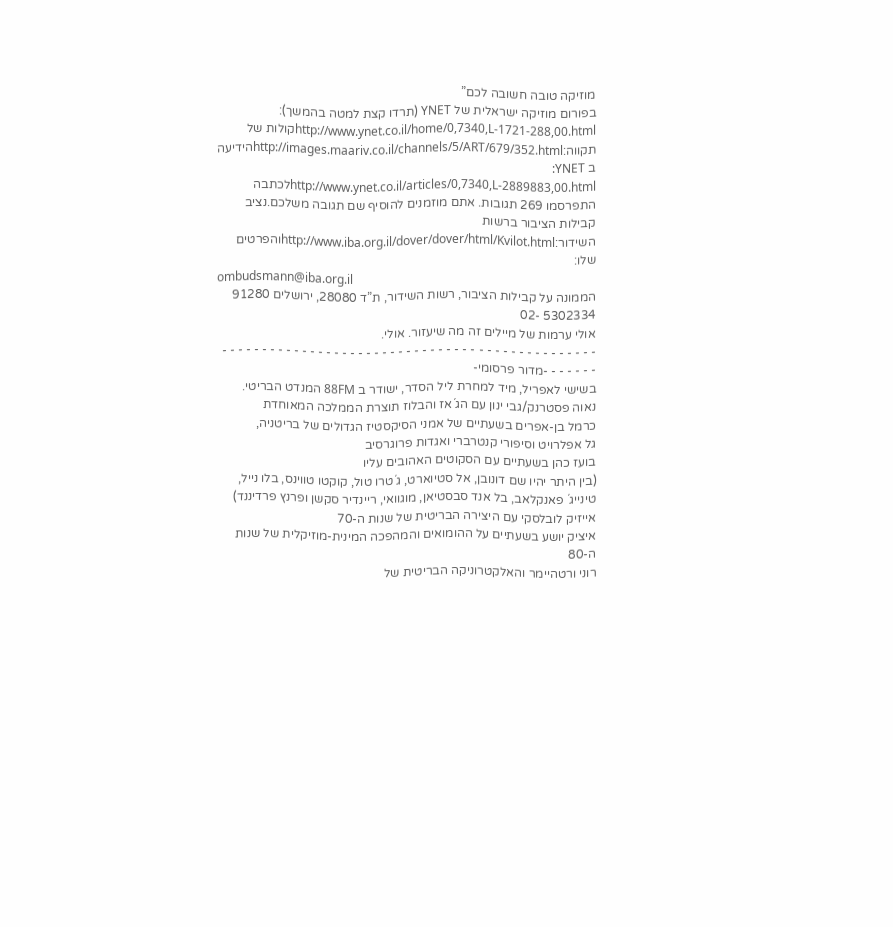מוזיקה טובה חשובה לכם”
בפורום מוזיקה ישראלית של YNET (תרדו קצת למטה בהמשך):
http://www.ynet.co.il/home/0,7340,L-1721-288,00.htmlקולות של תקווה:http://images.maariv.co.il/channels/5/ART/679/352.htmlהידיעה ב YNET:
http://www.ynet.co.il/articles/0,7340,L-2889883,00.htmlלכתבה התפרסמו 269 תגובות. אתם מוזמנים להוסיף שם תגובה משלכם.נציב קבילות הציבור ברשות השידור:http://www.iba.org.il/dover/dover/html/Kvilot.htmlוהפרטים שלו:
ombudsmann@iba.org.il
הממונה על קבילות הציבור, רשות השידור, ת”ד 28080, ירושלים 91280
5302334 -02
אולי ערמות של מיילים זה מה שיעזור. אולי.
- - - - - - - - - - - - - - - - - - - - - - - - - - - - - - - - - - - - - - - - - - - - - - - - - - - - - -מדור פרסומי-
בשישי לאפריל, מיד למחרת ליל הסדר, ישודר ב 88FM המנדט הבריטי.
נאוה פסטרנק/גבי ינון עם הג´אז והבלוז תוצרת הממלכה המאוחדת
כרמל בן-אפרים בשעתיים של אמני הסיקסטיז הגדולים של בריטניה,
גל אפלרויט וסיפורי קנטרברי ואגדות פרוגרסיב
בועז כהן בשעתיים עם הסקוטים האהובים עליו
(בין היתר יהיו שם דונובן, אל סטיוארט, ג´טרו טול, קוקטו טווינס, בלו נייל, טינייג´ פאנקלאב, בל אנד סבסטיאן, מוגוואי, ריינדיר סקשן ופרנץ פרדיננד)
אייזיק לובלסקי עם היצירה הבריטית של שנות ה-70
איציק יושע בשעתיים על ההומואים והמהפכה המינית-מוזיקלית של שנות ה-80
רוני ורטהיימר והאלקטרוניקה הבריטית של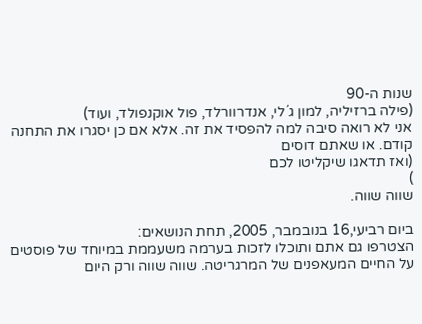שנות ה-90
(פילה ברזיליה, למון ג´לי, אנדרוורלד, פול אוקנפולד, ועוד)
אני לא רואה סיבה למה להפסיד את זה. אלא אם כן יסגרו את התחנה קודם. או שאתם דוסים
(ואז תדאגו שיקליטו לכם
)
שווה שווה.

ביום רביעי,16 בנובמבר, 2005, תחת הנושאים:
הצטרפו גם אתם ותוכלו לזכות בערמה משעממת במיוחד של פוסטים על החיים המעאפנים של המרגריטה. שווה שווה ורק היום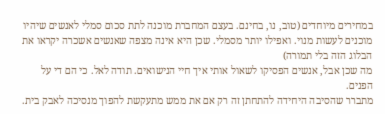במחירים מיוחדים (טוב, נו, בחינם. בעצם המחברת מוכנה לתת סכום סמלי לאנשים שיהיו מוכנים לעשות מנוי. ואפילו יותר מסמלי. שכן היא אינה מצפה שאנשים אשכרה יקראו את הבלוג הזה בלי תמורה)
מה שכן אבל, אנשים הפסיקו לשאול אותי איך חיי הנישואים. תודה לאל. כי הם די על הפנים.
מתברר שהסיבה היחידה להתחתן זה רק אם את ממש מתעקשת להפוך מנסיכה לאבק בית.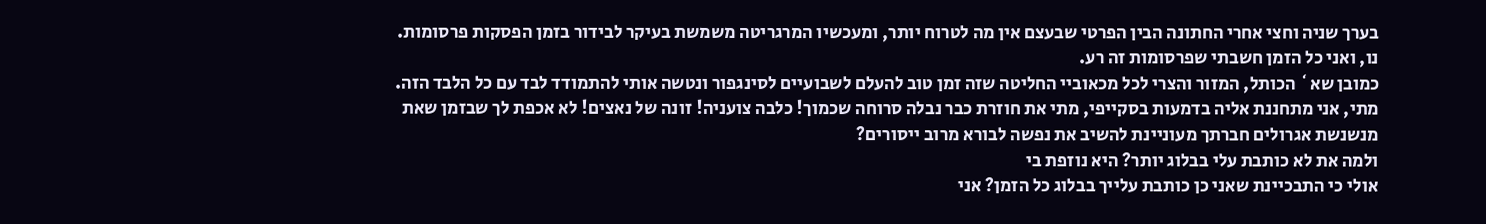בערך שניה וחצי אחרי החתונה הבין הפרטי שבעצם אין מה לטרוח יותר, ומעכשיו המרגריטה משמשת בעיקר לבידור בזמן הפסקות פרסומות.
נו, ואני כל הזמן חשבתי שפרסומות זה רע.
כמובן שא` הכותל, המזור והצרי לכל מכאוביי החליטה שזה זמן טוב להעלם לשבועיים לסינגפור ונטשה אותי להתמודד לבד עם כל הלבד הזה.
מתי, אני מתחננת אליה בדמעות בסקייפי, מתי את חוזרת כבר נבלה סרוחה שכמוך! כלבה צועניה! זונה של נאצים! לא אכפת לך שבזמן שאת מנשנשת אגרולים חברתך מעוניינת להשיב את נפשה לבורא מרוב ייסורים?
ולמה את לא כותבת עלי בבלוג יותר? היא נוזפת בי
אולי כי התבכיינת שאני כן כותבת עלייך בבלוג כל הזמן? אני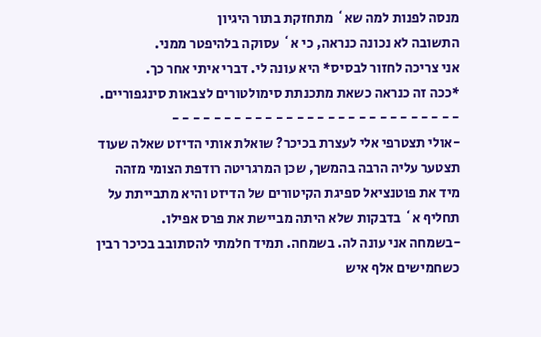מנסה לפנות למה שא` מתחזקת בתור היגיון
התשובה לא נכונה כנראה, כי א` עסוקה בלהיפטר ממני.
אני צריכה לחזור לבסיס* היא עונה לי. דברי איתי אחר כך.
*ככה זה כנראה כשאת מתכנתת סימולטורים לצבאות סינגפוריים.
- - - - - - - - - - - - - - - - - - - - - - - - - - - -
-אולי תצטרפי אלי לעצרת בכיכר? שואלת אותי הדיזט שאלה שעוד תצטער עליה הרבה בהמשך, שכן המרגריטה רודפת הצומי מזהה מיד את פוטנציאל ספיגת הקיטורים של הדיזט והיא מתבייתת על תחליף א` בדבקות שלא היתה מביישת את פרס אפילו.
-בשמחה אני עונה לה. בשמחה. תמיד חלמתי להסתובב בכיכר רבין כשחמישים אלף איש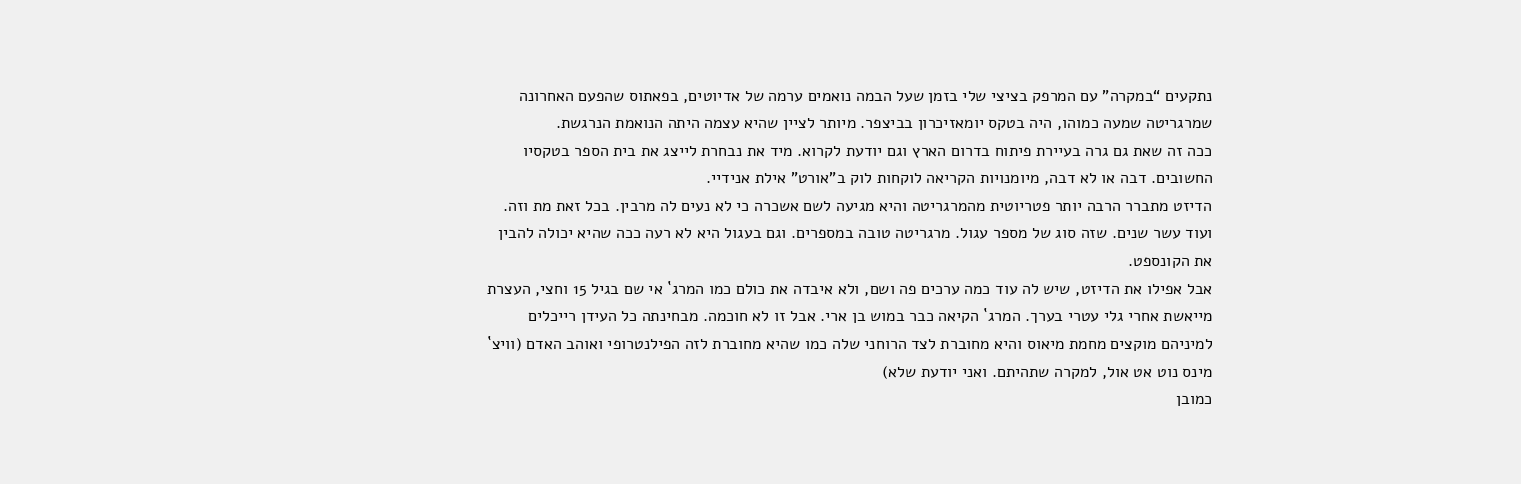נתקעים “במקרה” עם המרפק בציצי שלי בזמן שעל הבמה נואמים ערמה של אדיוטים, בפאתוס שהפעם האחרונה שמרגריטה שמעה כמוהו, היה בטקס יומאזיכרון בביצפר. מיותר לציין שהיא עצמה היתה הנואמת הנרגשת.
ככה זה שאת גם גרה בעיירת פיתוח בדרום הארץ וגם יודעת לקרוא. מיד את נבחרת לייצג את בית הספר בטקסיו החשובים. דבה או לא דבה, מיומנויות הקריאה לוקחות לוק ב”אורט” אילת אנידיי.
הדיזט מתברר הרבה יותר פטריוטית מהמרגריטה והיא מגיעה לשם אשכרה כי לא נעים לה מרבין. בכל זאת מת וזה. ועוד עשר שנים. שזה סוג של מספר עגול. מרגריטה טובה במספרים. וגם בעגול היא לא רעה ככה שהיא יכולה להבין את הקונספט.
אבל אפילו את הדיזט, שיש לה עוד כמה ערכים פה ושם, ולא איבדה את כולם כמו המרג` אי שם בגיל 15 וחצי, העצרת מייאשת אחרי גלי עטרי בערך. המרג` הקיאה כבר במוש בן ארי. אבל זו לא חוכמה. מבחינתה כל העידן רייכלים למיניהם מוקצים מחמת מיאוס והיא מחוברת לצד הרוחני שלה כמו שהיא מחוברת לזה הפילנטרופי ואוהב האדם (וויצ` מינס נוט אט אול, למקרה שתהיתם. ואני יודעת שלא)
כמובן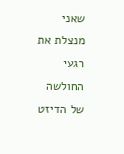שאני מנצלת את רגעי החולשה של הדיזט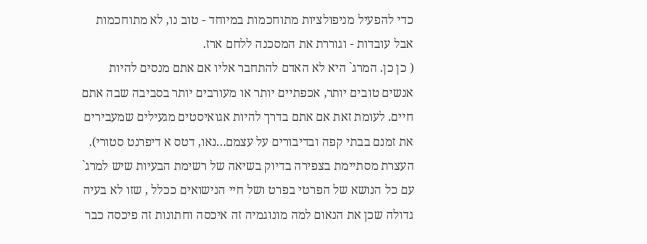כדי להפעיל מניפולציות מתוחכמות במיוחד - טוב נו, לא מתוחכמות אבל עובדות - וגוררת את המסכנה ללחם ארז.
( כן כן. המרג` היא לא האדם להתחבר אליו אם אתם מנסים להיות אנשים טובים יותר, אכפתיים יותר או מעורבים יותר בסביבה שבה אתם חיים. לעומת זאת אם אתם בדרך להיות אגואיסטים מגעילים שמעבירים את זמנם בבתי קפה ובדיבורים על עצמם…נאו, דטס א דיפרנט סטורי).
העצרת מסתיימת בצפירה בדיוק בשיאה של רשימת הבעיות שיש למרג` עם כל הנושא של הפרטי בפרט ושל חיי הנישואים ככלל , שזו לא בעיה גדולה שכן את הנאום למה מונוגמיה זה איכסה וחתונות זה פיכסה כבר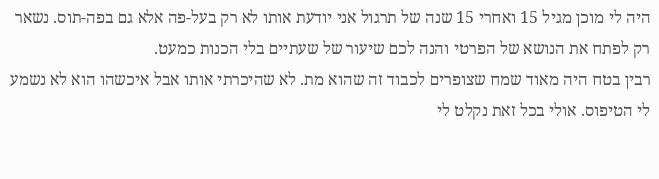היה לי מוכן מגיל 15 ואחרי 15 שנה של תרגול אני יודעת אותו לא רק בעל-פה אלא גם בפה-תוס. נשאר רק לפתח את הנושא של הפרטי והנה לכם שיעור של שעתיים בלי הכנות כמעט.
רבין בטח היה מאוד שמח שצופרים לכבוד זה שהוא מת. לא שהיכרתי אותו אבל איכשהו הוא לא נשמע לי הטיפוס. אולי בכל זאת נקלט לי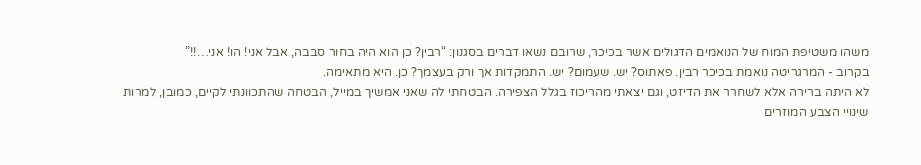משהו משטיפת המוח של הנואמים הדגולים אשר בכיכר, שרובם נשאו דברים בסגנון: “רבין? כן הוא היה בחור סבבה, אבל אני! הו! אני…!!”
בקרוב - המרגריטה נואמת בכיכר רבין. פאתוס? יש. שעמום? יש. התמקדות אך ורק בעצמך? כן. היא מתאימה.
לא היתה ברירה אלא לשחרר את הדיזט, וגם יצאתי מהריכוז בגלל הצפירה. הבטחתי לה שאני אמשיך במייל, הבטחה שהתכוונתי לקיים, כמובן, למרות שינויי הצבע המוזרים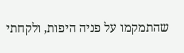שהתמקמו על פניה היפות, ולקחתי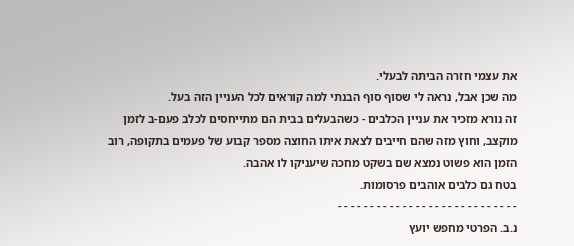את עצמי חזרה הביתה לבעלי.
מה שכן אבל, נראה לי שסוף סוף הבנתי למה קוראים לכל העניין הזה בעל.
זה נורא מזכיר את עניין הכלבים - כשהבעלים בבית הם מתייחסים לכלב פעם-ב לזמן מוקצב, וחוץ מזה שהם חייבים לצאת איתו החוצה מספר קבוע של פעמים בתקופה, רוב הזמן הוא פשוט נמצא שם בשקט מחכה שיעניקו לו אהבה.
בטח גם כלבים אוהבים פרסומות.
- - - - - - - - - - - - - - - - - - - - - - - - - - - -
נ.ב. הפרטי מחפש יועץ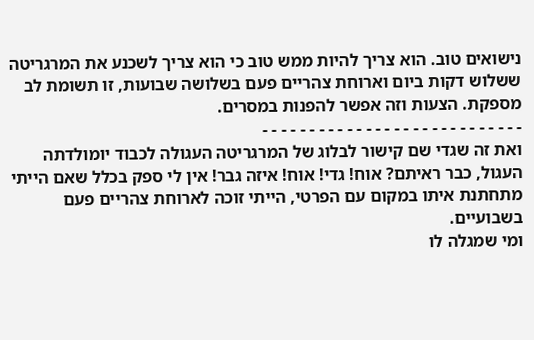נישואים טוב. הוא צריך להיות ממש טוב כי הוא צריך לשכנע את המרגריטה ששלוש דקות ביום וארוחת צהריים פעם בשלושה שבועות, זו תשומת לב מספקת. הצעות וזה אפשר להפנות במסרים.
- - - - - - - - - - - - - - - - - - - - - - - - - - - -
ואת זה שגדי שם קישור לבלוג של המרגריטה העגולה לכבוד יומולדתה העגול, כבר ראיתם? אוח! גדי! אוח! איזה גבר! אין לי ספק בכלל שאם הייתי מתחתנת איתו במקום עם הפרטי, הייתי זוכה לארוחת צהריים פעם בשבועיים.
ומי שמגלה לו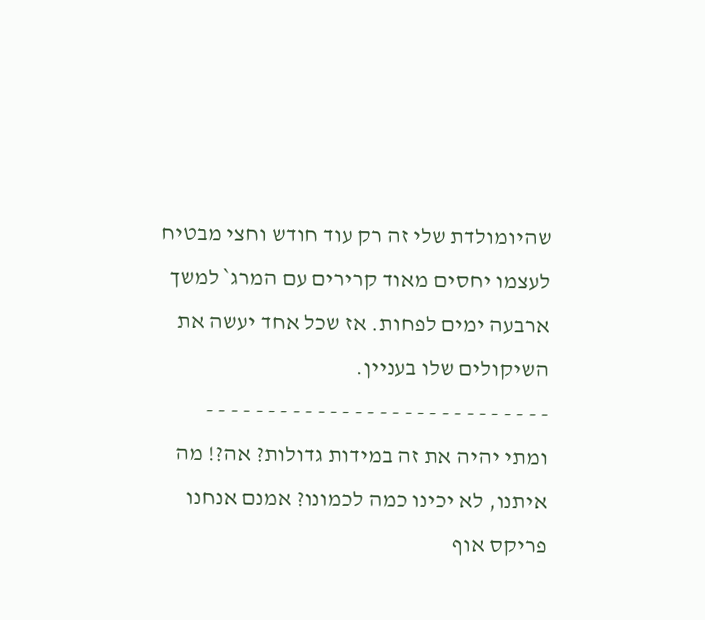שהיומולדת שלי זה רק עוד חודש וחצי מבטיח לעצמו יחסים מאוד קרירים עם המרג` למשך ארבעה ימים לפחות. אז שכל אחד יעשה את השיקולים שלו בעניין.
- - - - - - - - - - - - - - - - - - - - - - - - - - - -
ומתי יהיה את זה במידות גדולות? אה?! מה איתנו, לא יכינו כמה לכמונו? אמנם אנחנו פריקס אוף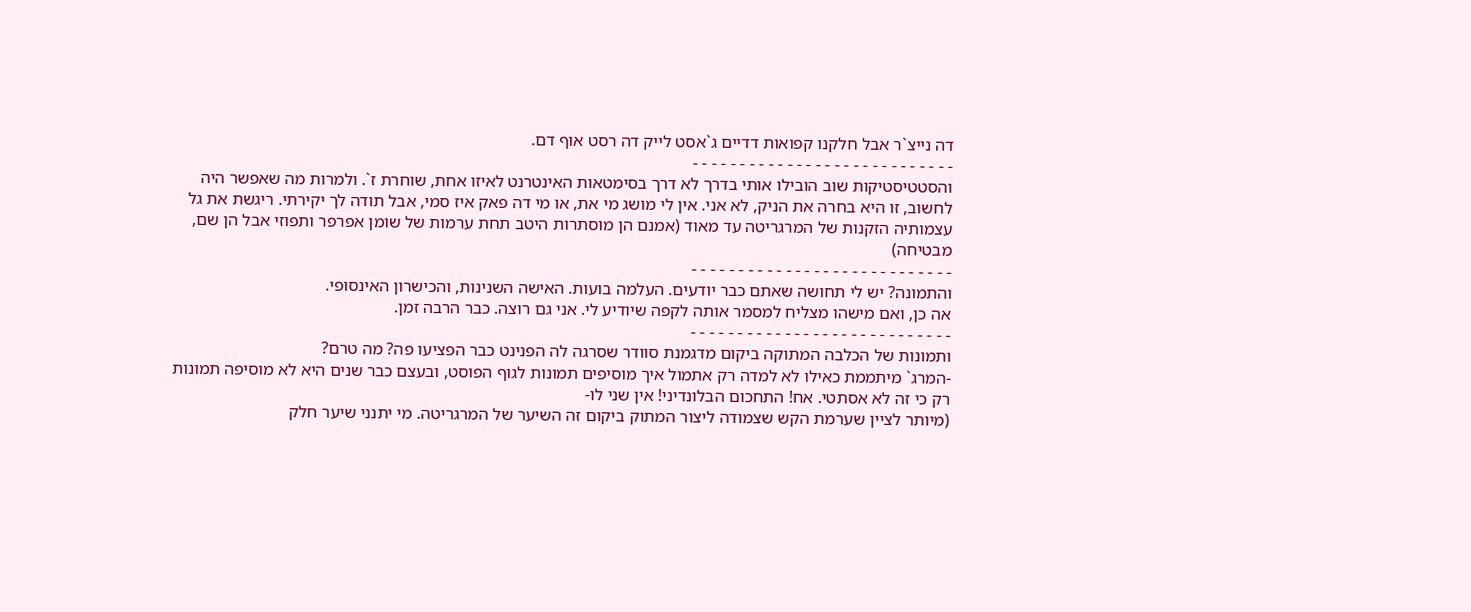דה נייצ`ר אבל חלקנו קפואות דדיים ג`אסט לייק דה רסט אוף דם.
- - - - - - - - - - - - - - - - - - - - - - - - - - - -
והסטטיסטיקות שוב הובילו אותי בדרך לא דרך בסימטאות האינטרנט לאיזו אחת, שוחרת ז`. ולמרות מה שאפשר היה לחשוב, זו היא בחרה את הניק, לא אני. אין לי מושג מי את, או מי דה פאק איז סמי, אבל תודה לך יקירתי. ריגשת את גל עצמותיה הזקנות של המרגריטה עד מאוד (אמנם הן מוסתרות היטב תחת ערמות של שומן אפרפר ותפוזי אבל הן שם, מבטיחה)
- - - - - - - - - - - - - - - - - - - - - - - - - - - -
והתמונה? יש לי תחושה שאתם כבר יודעים. העלמה בועות. האישה השנינות, והכישרון האינסופי.
אה כן, ואם מישהו מצליח למסמר אותה לקפה שיודיע לי. אני גם רוצה. כבר הרבה זמן.
- - - - - - - - - - - - - - - - - - - - - - - - - - - -
ותמונות של הכלבה המתוקה ביקום מדגמנת סוודר שסרגה לה הפנינט כבר הפציעו פה? מה טרם?
-המרג` מיתממת כאילו לא למדה רק אתמול איך מוסיפים תמונות לגוף הפוסט, ובעצם כבר שנים היא לא מוסיפה תמונות רק כי זה לא אסתטי. אח! התחכום הבלונדיני! אין שני לו-
(מיותר לציין שערמת הקש שצמודה ליצור המתוק ביקום זה השיער של המרגריטה. מי יתנני שיער חלק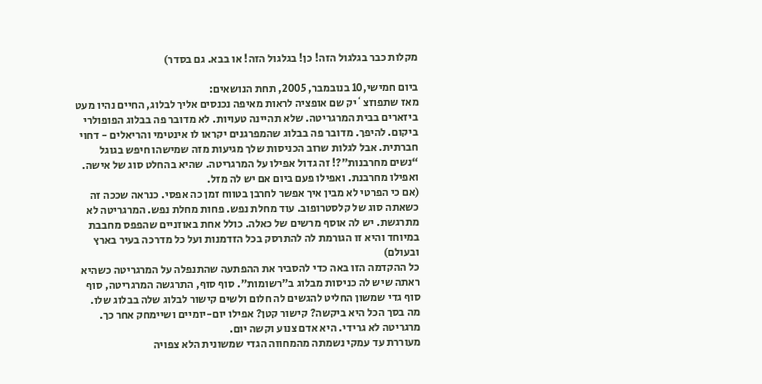מקלות כבר בגלגול הזה! כן! בגלגול הזה! או בבא. גם בסדר)

ביום חמישי,10 בנובמבר, 2005, תחת הנושאים:
מאז שתפוזצ`יק שם אופציה לראות מאיפה נכנסים אליך לבלוג, החיים נהיו מעט ביזארים בבית המרגריטה. שלא תהיינה טעויות. לא מדובר פה בבלוג הפופולרי ביקום. להיפך. מדובר פה בבלוג שהמפרגנים יקראו לו אינטימי והריאלים - דחוי חברתית. אבל לגלות שרוב הכניסות שלך מגיעות מזה שמישהו חיפש בגוגל “נשים מחרבנות”?! זה גדול אפילו על המרגריטה. שהיא בהחלט סוג של אישה. ואפילו מחרבנת. ואפילו פעם ביום אם יש לה מזל.
(אם כי הפרטי לא מבין איך אפשר לחרבן בטווח זמן כה אפסי. כנראה שככה זה כשאתה סוג של קלסטרופוב. עוד מחלת נפש. פחות מחלת נפש. המרגריטה לא מתרגשת. יש לה אוסף מרשים של כאלה. כולל אחת באוזניים שהפפס מחבבת במיוחד והיא זו הגורמת לה להתרסק בכל הזדמנות ועל כל מדרכה בעיר בארץ ובעולם)
כל ההקדמה הזו באה כדי להסביר את ההפתעה שהתנפלה על המרגריטה כשהיא ראתה שיש לה כניסות מבלוג ב”רשומות”. סוף סוף, התרגשה המרגריטה, סוף סוף גדי שמשון החליט להגשים לה חלום ולשים קישור לבלוג שלה בבלוג שלו. מה בסך הכל היא ביקשה? קישור קטן? אפילו יום-יומיים ושיימחק אחר כך. מרגריטה לא גרידי. היא אדם צנוע וקשה יום.
מעוררת עד עמקי נשמתה מהמחווה הגדי שמשונית הלא צפויה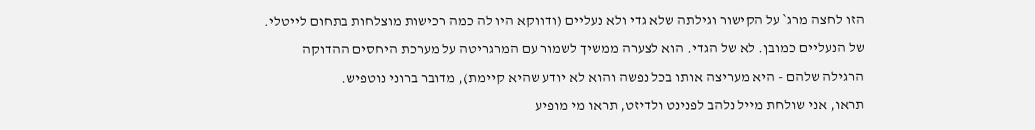הזו לחצה מרג` על הקישור וגילתה שלא גדי ולא נעליים (ודווקא היו לה כמה רכישות מוצלחות בתחום לייטלי. של הנעליים כמובן. לא של הגדי. הוא לצערה ממשיך לשמור עם המרגריטה על מערכת היחסים ההדוקה הרגילה שלהם - היא מעריצה אותו בכל נפשה והוא לא יודע שהיא קיימת), מדובר ברוני נוטפיש.
תראו, אני שולחת מייל נלהב לפנינט ולדיזט, תראו מי מופיע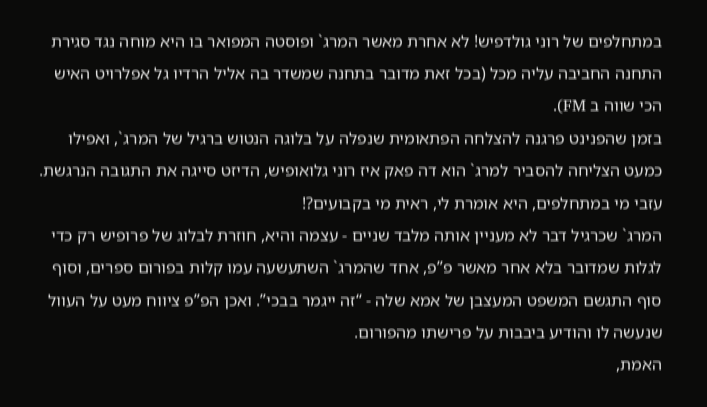במתחלפים של רוני גולדפיש! לא אחרת מאשר המרג` ופוסטה המפואר בו היא מוחה נגד סגירת התחנה החביבה עליה מכל (בכל זאת מדובר בתחנה שמשדר בה אליל הרדיו גל אפלרויט האיש הכי שווה ב FM).
בזמן שהפנינט פרגנה להצלחה הפתאומית שנפלה על בלוגה הנטוש ברגיל של המרג`, ואפילו כמעט הצליחה להסביר למרג` הוא דה פאק איז רוני גלואופיש, הדיזט סייגה את התגובה הנרגשת. עזבי מי במתחלפים, היא אומרת לי, ראית מי בקבועים?!
המרג` שכרגיל דבר לא מעניין אותה מלבד שניים - עצמה והיא, חוזרת לבלוג של פרופיש רק כדי לגלות שמדובר בלא אחר מאשר פ”פ, אחד שהמרג` השתעשעה עמו קלות בפורום ספרים, וסוף סוף התגשם המשפט המעצבן של אמא שלה - “זה ייגמר בבכי”. ואכן הפ”פ ציווח מעט על העוול שנעשה לו והודיע ביבבות על פרישתו מהפורום.
האמת,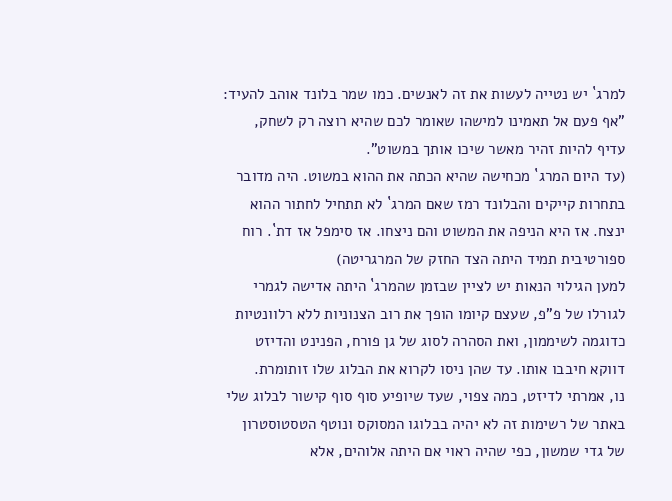למרג` יש נטייה לעשות את זה לאנשים. כמו שמר בלונד אוהב להעיד: ”אף פעם אל תאמינו למישהו שאומר לכם שהיא רוצה רק לשחק, עדיף להיות זהיר מאשר שיכו אותך במשוט”.
(עד היום המרג` מכחישה שהיא הכתה את ההוא במשוט. היה מדובר בתחרות קייקים והבלונד רמז שאם המרג` לא תתחיל לחתור ההוא ינצח. אז היא הניפה את המשוט והם ניצחו. אז סימפל אז דת`. רוח ספורטיבית תמיד היתה הצד החזק של המרגריטה)
למען הגילוי הנאות יש לציין שבזמן שהמרג` היתה אדישה לגמרי לגורלו של פ”פ, שעצם קיומו הופך את רוב הצנוניות ללא רלוונטיות כדוגמה לשיממון, ואת הסהרה לסוג של גן פורח, הפנינט והדיזט דווקא חיבבו אותו. עד שהן ניסו לקרוא את הבלוג שלו זותומרת.
נו, אמרתי לדיזט, כמה צפוי, שעד שיופיע סוף סוף קישור לבלוג שלי באתר של רשימות זה לא יהיה בבלוגו המסוקס ונוטף הטסטוסטרון של גדי שמשון, כפי שהיה ראוי אם היתה אלוהים, אלא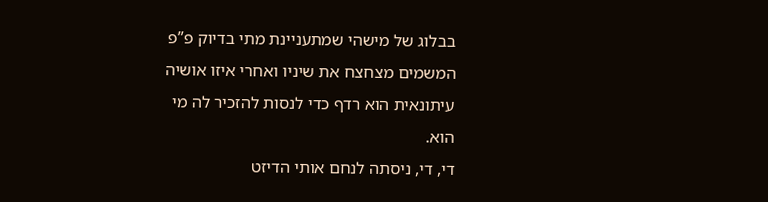בבלוג של מישהי שמתעניינת מתי בדיוק פ”פ המשמים מצחצח את שיניו ואחרי איזו אושיה עיתונאית הוא רדף כדי לנסות להזכיר לה מי הוא.
די, די, ניסתה לנחם אותי הדיזט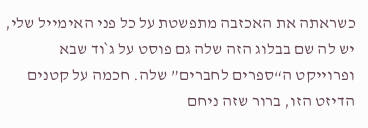כשראתה את האכזבה מתפשטת על כל פני האימייל שלי, יש לה שם בבלוג הזה שלה גם פוסט על ג`וד שבא ופרוייקט ה“ספרים לחברים” שלה. חכמה על קטנים הדיזט הזו, ברור שזה ניחם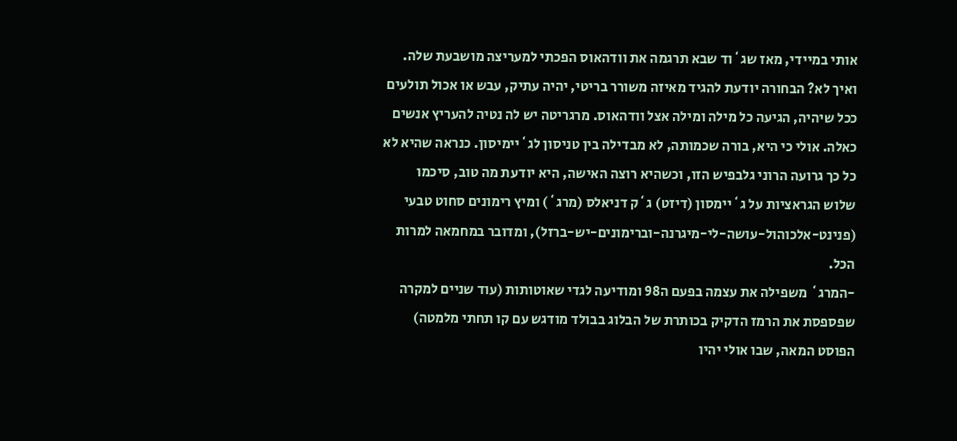אותי במיידי, מאז שג`וד שבא תרגמה את וודהאוס הפכתי למעריצה מושבעת שלה. ואיך לא? הבחורה יודעת להגיד מאיזה משורר בריטי, יהיה עתיק, עבש או אכול תולעים ככל שיהיה, הגיעה כל מילה ומילה אצל וודהאוס. מרגריטה יש לה נטיה להעריץ אנשים כאלה. אולי כי היא, בורה שכמותה, לא מבדילה בין טניסון לג`יימיסון. כנראה שהיא לא כל כך גרועה הרוני גלבפיש הזו, וכשהיא רוצה האישה, היא יודעת מה טוב, סיכמו שלוש הגראציות על ג`יימסון (דיזט) ג`ק דניאלס (מרג`) ומיץ רימונים סחוט טבעי (פנינט-אלכוהול-עושה-לי-מיגרנה-וברימונים-יש-ברזל), ומדובר במחמאה למרות הכל.
-המרג` משפילה את עצמה בפעם ה98 ומודיעה לגדי שאוטותות (עוד שניים למקרה שפספסת את הרמז הדקיק בכותרת של הבלוג בבולד מודגש עם קו תחתי מלמטה) הפוסט המאה, שבו אולי יהיו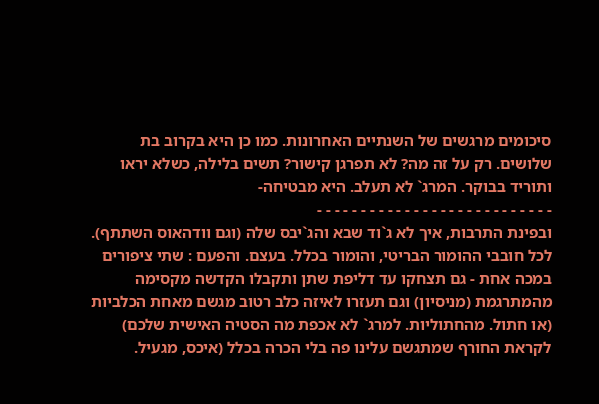סיכומים מרגשים של השנתיים האחרונות. כמו כן היא בקרוב בת שלושים. רק על זה מה? לא תפרגן קישור? תשים בלילה, כשלא יראו ותוריד בבוקר. המרג` לא תעלב. היא מבטיחה-
- - - - - - - - - - - - - - - - - - - - - - - - - - -
ובפינת התרבות, איך לא ג`וד שבא והג`יבס שלה (וגם וודהאוס השתתף). לכל חובבי ההומור הבריטי, והומור בכלל. בעצם. והפעם : שתי ציפורים במכה אחת - גם תצחקו עד דליפת שתן ותקבלו הקדשה מקסימה מהמתרגמת (מניסיון) וגם תעזרו לאיזה כלב רטוב מגשם מאחת הכלביות (או חתול. מהחתוליות. למרג` לא אכפת מה הסטיה האישית שלכם) לקראת החורף שמתגשם עלינו פה בלי הכרה בכלל (איכס, מגעיל.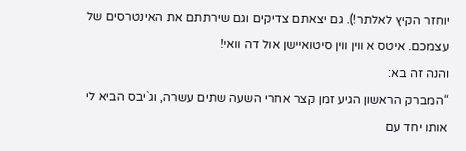יוחזר הקיץ לאלתר!). גם יצאתם צדיקים וגם שירתתם את האינטרסים של עצמכם. איטס א ווין ווין סיטואיישן אול דה וואי!
והנה זה בא:
“המברק הראשון הגיע זמן קצר אחרי השעה שתים עשרה, וג`יבס הביא לי אותו יחד עם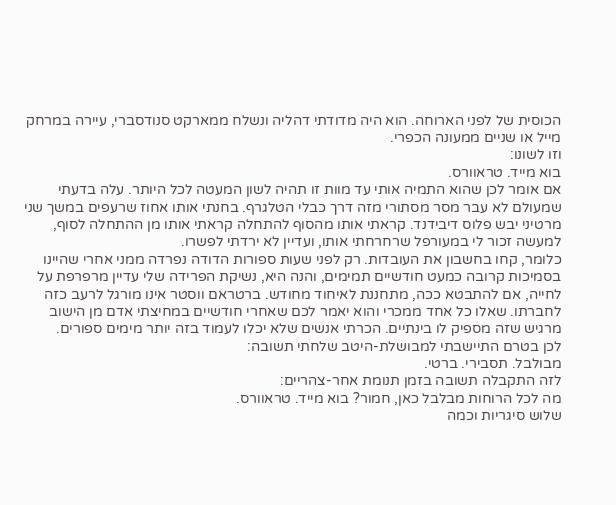הכוסית של לפני הארוחה. הוא היה מדודתי דהליה ונשלח ממארקט סנודסברי, עיירה במרחק מייל או שניים ממעונה הכפרי.
וזו לשונו:
בוא מייד. טראוורס.
אם אומר לכן שהוא התמיה אותי עד מוות זו תהיה לשון המעטה לכל היותר. עלה בדעתי שמעולם לא עבר מסר מסתורי מזה דרך כבלי הטלגרף. בחנתי אותו אחוז שרעפים במשך שני מרטיני יבש פלוס דיבידנד. קראתי אותו מהסוף להתחלה קראתי אותו מן ההתחלה לסוף, למעשה זכור לי במעורפל שרחרחתי אותו, ועדיין לא ירדתי לפשרו.
כלומר, קחו בחשבון את העובדות. רק לפני שעות ספורות הדודה נפרדה ממני אחרי שהיינו בסמיכות קרובה כמעט חודשיים תמימים, והנה היא, נשיקת הפרידה שלי עדיין מרפרפת על לחייה, אם להתבטא ככה, מתחננת לאיחוד מחודש. ברטראם ווסטר אינו מורגל לרעב כזה לחברתו. שאלו כל אחד ממכרי והוא יאמר לכם שאחרי חודשיים במחיצתי אדם מן הישוב מרגיש שזה מספיק לו בינתיים. הכרתי אנשים שלא יכלו לעמוד בזה יותר מימים ספורים.
לכן בטרם התיישבתי למבושלת-היטב שלחתי תשובה:
מבולבל. תסבירי. ברטי.
לזה התקבלה תשובה בזמן תנומת אחר-צהריים:
מה לכל הרוחות מבלבל כאן, חמור? בוא מייד. טראוורס.
שלוש סיגריות וכמה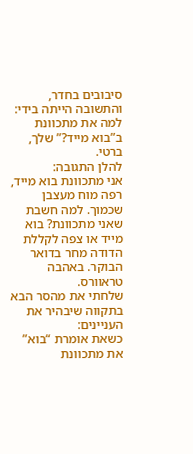סיבובים בחדר, והתשובה הייתה בידי:
למה את מתכוונת ב”בוא מייד?” שלך, ברטי.
להלן התגובה:
אני מתכוונת בוא מייד, רפה מוח מעצבן שכמוך. למה חשבת שאני מתכוונת? בוא מייד או צפה לקללת הדודה מחר בדואר הבוקר. באהבה טראוורס.
שלחתי את מהסר הבא בתקווה שיבהיר את העניינים:
כשאת אומרת “בוא” את מתכוונת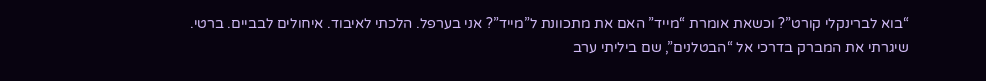“בוא לברינקלי קורט”? וכשאת אומרת “מייד” האם את מתכוונת ל”מייד”? אני בערפל. הלכתי לאיבוד. איחולים לבביים. ברטי.
שיגרתי את המברק בדרכי אל “הבטלנים”, שם ביליתי ערב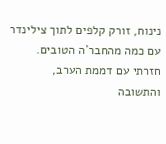נינוח, זורק קלפים לתוך צילינדר עם כמה מהחבר`ה הטובים. חזרתי עם דממת הערב, והתשובה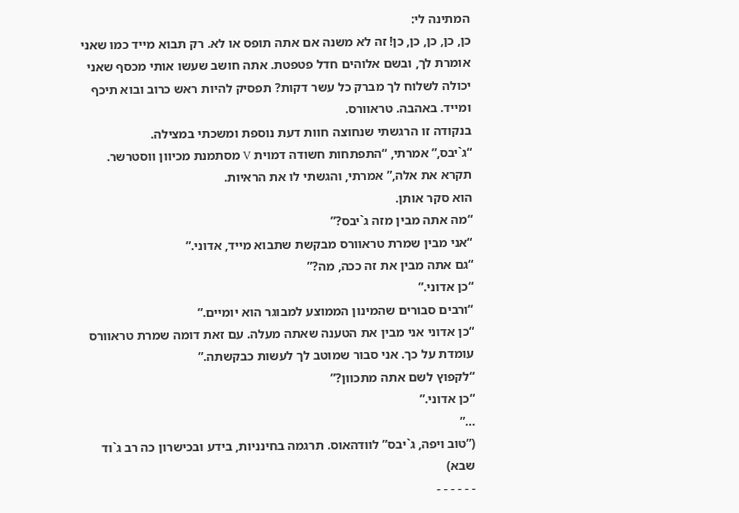המתינה לי:
כן, כן, כן, כן, כן! זה לא משנה אם אתה תופס או לא. רק תבוא מייד כמו שאני אומרת לך, ובשם אלוהים חדל פטפטת. אתה חושב שעשו אותי מכסף שאני יכולה לשלוח לך מברק כל עשר דקות? תפסיק להיות ראש כרוב ובוא תיכף ומייד. באהבה. טראוורס.
בנקודה זו הרגשתי שנחוצה חוות דעת נוספת ומשכתי במצילה.
“ג`יבס,” אמרתי, “התפתחות חשודה דמוית V מסתמנת מכיוון ווסטרשר. תקרא את אלה,” אמרתי, והגשתי לו את הראיות.
הוא סקר אותן.
“מה אתה מבין מזה ג`יבס?”
“אני מבין שמרת טראוורס מבקשת שתבוא מייד, אדוני.”
“גם אתה מבין את זה ככה, מה?”
“כן אדוני.”
“ורבים סבורים שהמינון הממוצע למבוגר הוא יומיים.”
“כן אדוני אני מבין את הטענה שאתה מעלה. עם זאת דומה שמרת טראוורס עומדת על כך. אני סבור שמוטב לך לעשות כבקשתה.”
“לקפוץ לשם אתה מתכוון?”
“כן אדוני.”
…”
(”טוב ויפה, ג`יבס” לוודהאוס. תרגמה בחינניות, בידע ובכישרון כה רב ג`וד שבא)
- - - - - -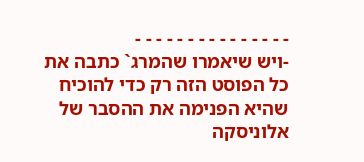- - - - - - - - - - - - - - -
-ויש שיאמרו שהמרג` כתבה את כל הפוסט הזה רק כדי להוכיח שהיא הפנימה את ההסבר של אלוניסקה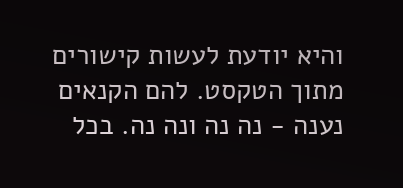והיא יודעת לעשות קישורים מתוך הטקסט. להם הקנאים נענה - נה נה ונה נה. בכל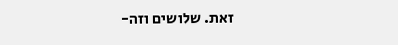זאת. שלושים וזה-